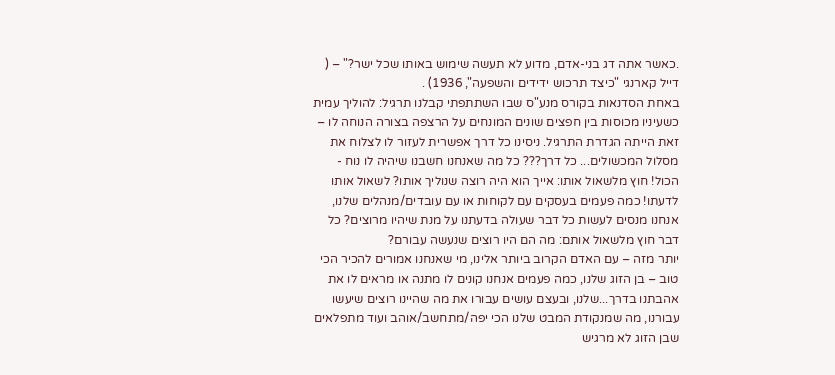.כאשר אתה דג בני-אדם, מדוע לא תעשה שימוש באותו שכל ישר?" – ( דייל קארנגי "כיצד תרכוש ידידים והשפעה", 1936) .
באחת הסדנאות בקורס מנע"ס שבו השתתפתי קבלנו תרגיל: להוליך עמית כשעיניו מכוסות בין חפצים שונים המונחים על הרצפה בצורה הנוחה לו – זאת הייתה הגדרת התרגיל. ניסינו כל דרך אפשרית לעזור לו לצלוח את מסלול המכשולים... כל דרך??? כל מה שאנחנו חשבנו שיהיה לו נוח - הכול! חוץ מלשאול אותו: אייך הוא היה רוצה שנוליך אותו? לשאול אותו לדעתו! כמה פעמים בעסקים עם לקוחות או עם עובדים/מנהלים שלנו, אנחנו מנסים לעשות כל דבר שעולה בדעתנו על מנת שיהיו מרוצים? כל דבר חוץ מלשאול אותם: מה הם היו רוצים שנעשה עבורם?
יותר מזה – עם האדם הקרוב ביותר אלינו, מי שאנחנו אמורים להכיר הכי טוב – בן הזוג שלנו, כמה פעמים אנחנו קונים לו מתנה או מראים לו את אהבתנו בדרך...שלנו, ובעצם עושים עבורו את מה שהיינו רוצים שיעשו עבורנו, מה שמנקודת המבט שלנו הכי יפה/מתחשב/אוהב ועוד מתפלאים שבן הזוג לא מרגיש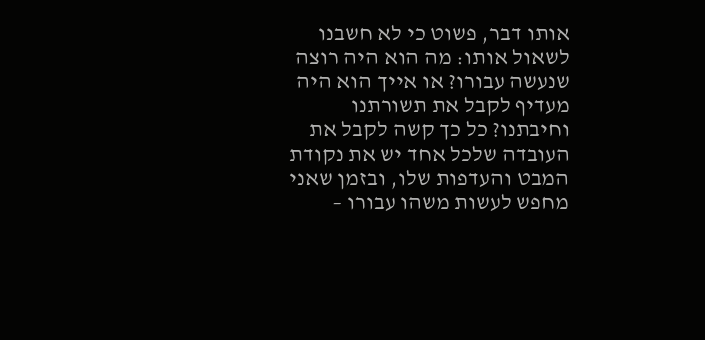אותו דבר, פשוט כי לא חשבנו לשאול אותו: מה הוא היה רוצה שנעשה עבורו? או אייך הוא היה מעדיף לקבל את תשורתנו וחיבתנו? כל כך קשה לקבל את העובדה שלכל אחד יש את נקודת המבט והעדפות שלו, ובזמן שאני מחפש לעשות משהו עבורו –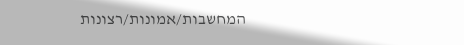המחשבות/אמונות/רצונות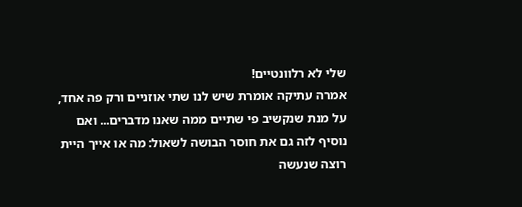שלי לא רלוונטיים!
אמרה עתיקה אומרת שיש לנו שתי אוזניים ורק פה אחד, על מנת שנקשיב פי שתיים ממה שאנו מדברים... ואם נוסיף לזה גם את חוסר הבושה לשאול: מה או אייך היית רוצה שנעשה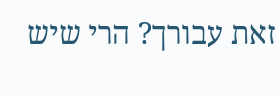זאת עבורך? הרי שיש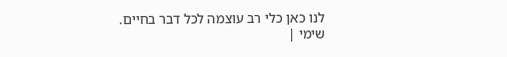לנו כאן כלי רב עוצמה לכל דבר בחיים.
שימי |